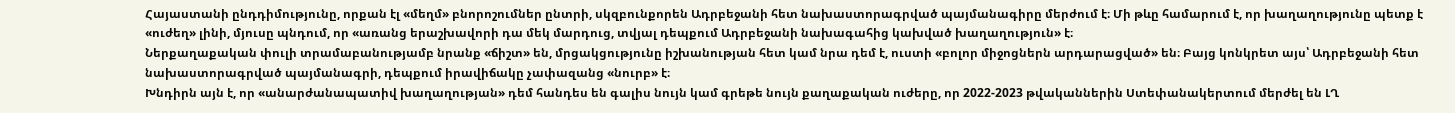Հայաստանի ընդդիմությունը, որքան էլ «մեղմ» բնորոշումներ ընտրի, սկզբունքորեն Ադրբեջանի հետ նախաստորագրված պայմանագիրը մերժում է։ Մի թևը համարում է, որ խաղաղությունը պետք է «ուժեղ» լինի, մյուսը պնդում, որ «առանց երաշխավորի դա մեկ մարդուց, տվյալ դեպքում Ադրբեջանի նախագահից կախված խաղաղություն» է։
Ներքաղաքական փուլի տրամաբանությամբ նրանք «ճիշտ» են, մրցակցությունը իշխանության հետ կամ նրա դեմ է, ուստի «բոլոր միջոցներն արդարացված» են։ Բայց կոնկրետ այս՝ Ադրբեջանի հետ նախաստորագրված պայմանագրի, դեպքում իրավիճակը չափազանց «նուրբ» է։
Խնդիրն այն է, որ «անարժանապատիվ խաղաղության» դեմ հանդես են գալիս նույն կամ գրեթե նույն քաղաքական ուժերը, որ 2022-2023 թվականներին Ստեփանակերտում մերժել են ԼՂ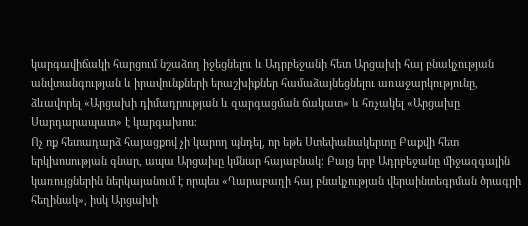կարգավիճակի հարցում նշաձող իջեցնելու և Ադրբեջանի հետ Արցախի հայ բնակչության անվտանգության և իրավունքների երաշխիքներ համաձայնեցնելու առաջարկությունը, ձևավորել «Արցախի դիմադրության և զարգացման ճակատ» և հռչակել «Արցախը Սարդարապատ» է կարգախոս։
Ոչ ոք հետադարձ հայացքով չի կարող պնդել, որ եթե Ստեփանակերտը Բաքվի հետ երկխոսության գնար, ապա Արցախը կմնար հայաբնակ։ Բայց երբ Ադրբեջանը միջազգային կառույցներին ներկայանում է որպես «Ղարաբաղի հայ բնակչության վերաինտեգրման ծրագրի հեղինակ», իսկ Արցախի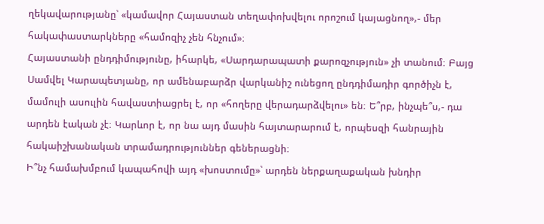ղեկավարությանը՝ «կամավոր Հայաստան տեղափոխվելու որոշում կայացնող»,- մեր հակափաստարկները «համոզիչ չեն հնչում»։
Հայաստանի ընդդիմությունը, իհարկե, «Սարդարապատի քարոզչություն» չի տանում։ Բայց Սամվել Կարապետյանը, որ ամենաբարձր վարկանիշ ունեցող ընդդիմադիր գործիչն է, մամուլի ասուլին հավաստիացրել է, որ «հողերը վերադարձվելու» են։ Ե՞րբ, ինչպե՞ս,- դա արդեն էական չէ։ Կարևոր է, որ նա այդ մասին հայտարարում է, որպեսզի հանրային հակաիշխանական տրամադրություններ գեներացնի։
Ի՞նչ համախմբում կապահովի այդ «խոստումը»՝ արդեն ներքաղաքական խնդիր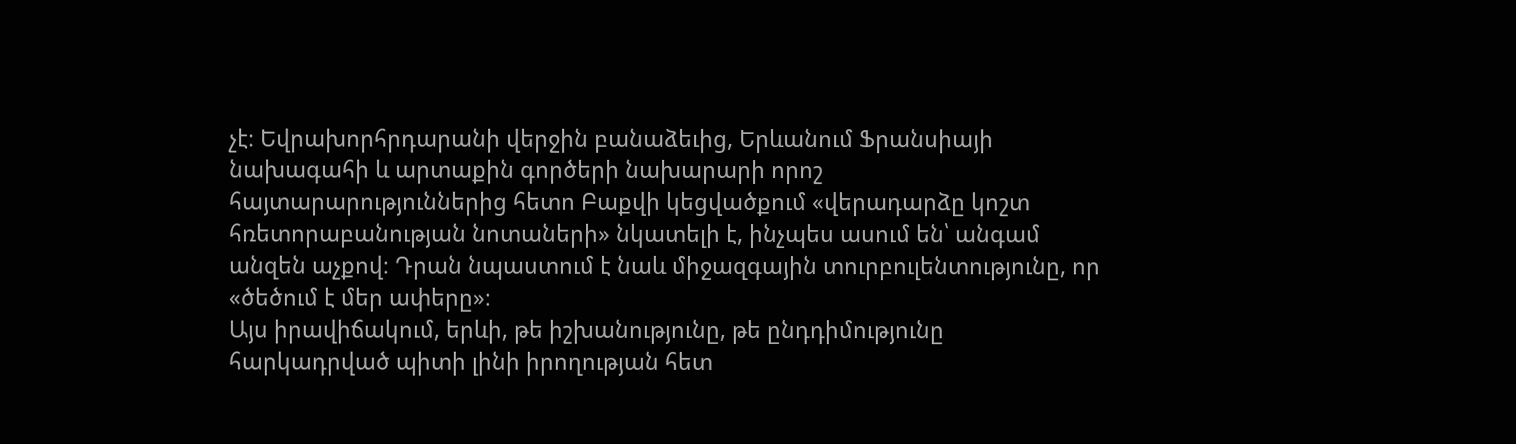չէ։ Եվրախորհրդարանի վերջին բանաձեւից, Երևանում Ֆրանսիայի նախագահի և արտաքին գործերի նախարարի որոշ հայտարարություններից հետո Բաքվի կեցվածքում «վերադարձը կոշտ հռետորաբանության նոտաների» նկատելի է, ինչպես ասում են՝ անգամ անզեն աչքով։ Դրան նպաստում է նաև միջազգային տուրբուլենտությունը, որ «ծեծում է մեր ափերը»։
Այս իրավիճակում, երևի, թե իշխանությունը, թե ընդդիմությունը հարկադրված պիտի լինի իրողության հետ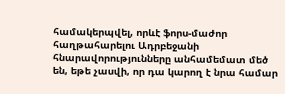համակերպվել, որևէ ֆորս-մաժոր հաղթահարելու Ադրբեջանի հնարավորությունները անհամեմատ մեծ են, եթե չասվի, որ դա կարող է նրա համար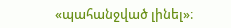«պահանջված լինել»։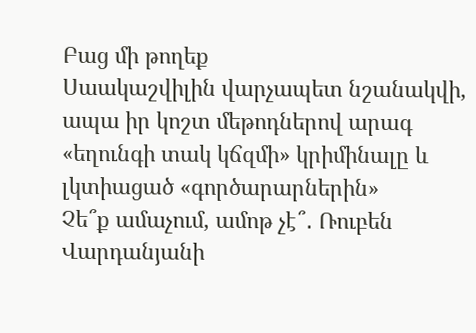Բաց մի թողեք
Սաակաշվիլին վարչապետ նշանակվի, ապա իր կոշտ մեթոդներով արագ «եղունգի տակ կճզմի» կրիմինալը և լկտիացած «գործարարներին»
Չե՞ք ամաչում, ամոթ չէ՞․ Ռուբեն Վարդանյանի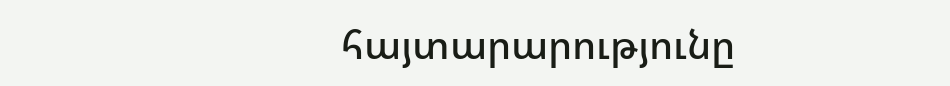հայտարարությունը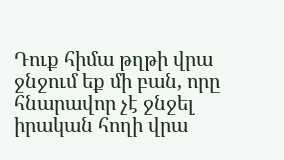Դուք հիմա թղթի վրա ջնջում եք մի բան, որը հնարավոր չէ ջնջել իրական հողի վրա